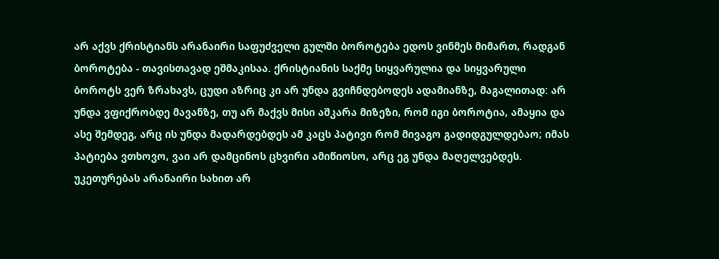არ აქვს ქრისტიანს არანაირი საფუძველი გულში ბოროტება ედოს ვინმეს მიმართ, რადგან ბოროტება - თავისთავად ეშმაკისაა. ქრისტიანის საქმე სიყვარულია და სიყვარული ბოროტს ვერ ზრახავს, ცუდი აზრიც კი არ უნდა გვიჩნდებოდეს ადამიანზე, მაგალითად: არ უნდა ვფიქრობდე მავანზე, თუ არ მაქვს მისი აშკარა მიზეზი, რომ იგი ბოროტია, ამაყია და ასე შემდეგ, არც ის უნდა მადარდებდეს ამ კაცს პატივი რომ მივაგო გადიდგულდებაო; იმას პატიება ვთხოვო, ვაი არ დამცინოს ცხვირი ამიწიოსო, არც ეგ უნდა მაღელვებდეს. უკეთურებას არანაირი სახით არ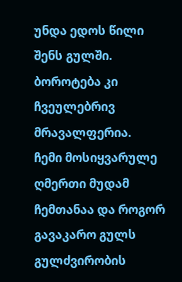უნდა ედოს წილი შენს გულში. ბოროტება კი ჩვეულებრივ მრავალფერია.
ჩემი მოსიყვარულე ღმერთი მუდამ ჩემთანაა და როგორ გავაკარო გულს გულძვირობის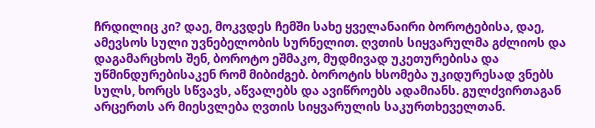ჩრდილიც კი? დაე, მოკვდეს ჩემში სახე ყველანაირი ბოროტებისა, დაე, ამევსოს სული უვნებელობის სურნელით. ღვთის სიყვარულმა გძლიოს და დაგამარცხოს შენ, ბოროტო ეშმაკო, მუდმივად უკეთურებისა და უწმინდურებისაკენ რომ მიბიძგებ. ბოროტის ხსომება უკიდურესად ვნებს სულს, ხორცს სწვავს, აწვალებს და ავიწროებს ადამიანს. გულძვირთაგან არცერთს არ მიესვლება ღვთის სიყვარულის საკურთხეველთან.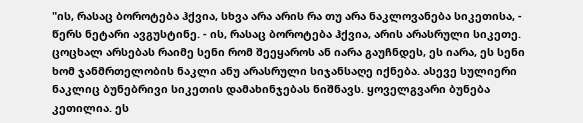"ის, რასაც ბოროტება ჰქვია, სხვა არა არის რა თუ არა ნაკლოვანება სიკეთისა, - წერს ნეტარი ავგუსტინე. - ის, რასაც ბოროტება ჰქვია, არის არასრული სიკეთე. ცოცხალ არსებას რაიმე სენი რომ შეეყაროს ან იარა გაუჩნდეს, ეს იარა, ეს სენი ხომ ჯანმრთელობის ნაკლი ანუ არასრული სიჯანსაღე იქნება. ასევე სულიერი ნაკლიც ბუნებრივი სიკეთის დამახინჯებას ნიშნავს. ყოველგვარი ბუნება კეთილია. ეს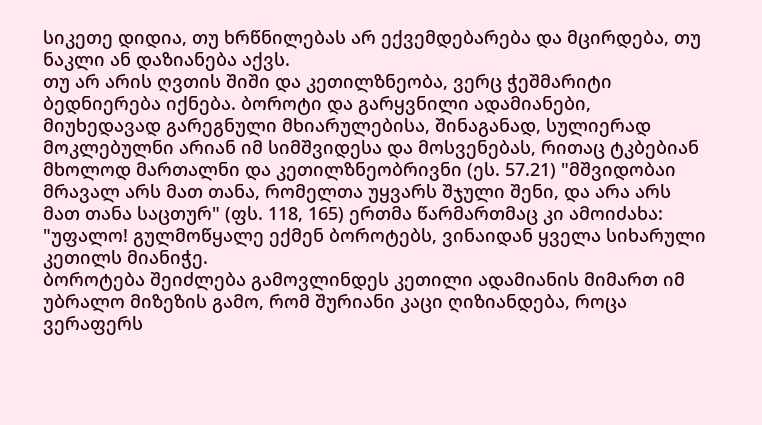სიკეთე დიდია, თუ ხრწნილებას არ ექვემდებარება და მცირდება, თუ ნაკლი ან დაზიანება აქვს.
თუ არ არის ღვთის შიში და კეთილზნეობა, ვერც ჭეშმარიტი ბედნიერება იქნება. ბოროტი და გარყვნილი ადამიანები, მიუხედავად გარეგნული მხიარულებისა, შინაგანად, სულიერად მოკლებულნი არიან იმ სიმშვიდესა და მოსვენებას, რითაც ტკბებიან მხოლოდ მართალნი და კეთილზნეობრივნი (ეს. 57.21) "მშვიდობაი მრავალ არს მათ თანა, რომელთა უყვარს შჯული შენი, და არა არს მათ თანა საცთურ" (ფს. 118, 165) ერთმა წარმართმაც კი ამოიძახა: "უფალო! გულმოწყალე ექმენ ბოროტებს, ვინაიდან ყველა სიხარული კეთილს მიანიჭე.
ბოროტება შეიძლება გამოვლინდეს კეთილი ადამიანის მიმართ იმ უბრალო მიზეზის გამო, რომ შურიანი კაცი ღიზიანდება, როცა ვერაფერს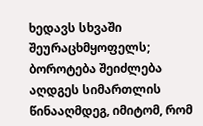ხედავს სხვაში შეურაცხმყოფელს; ბოროტება შეიძლება აღდგეს სიმართლის წინააღმდეგ, იმიტომ, რომ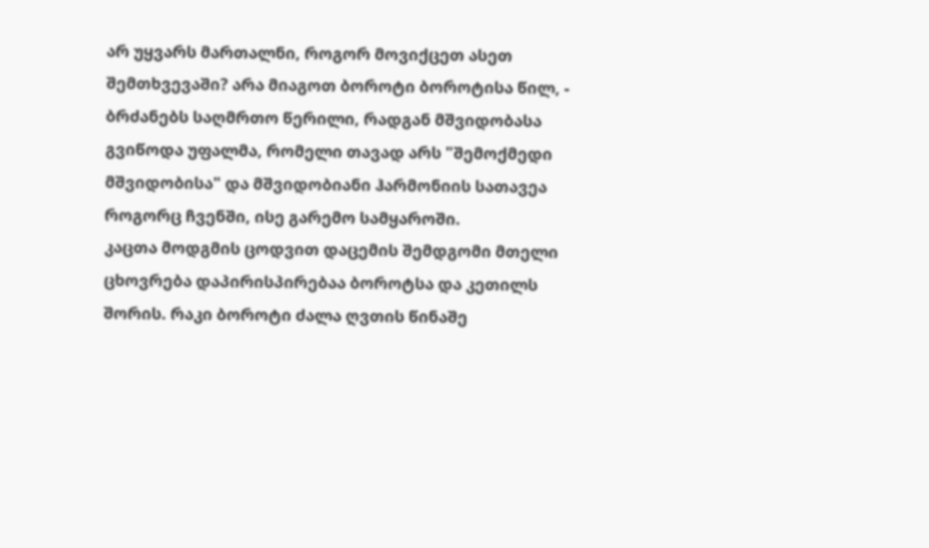არ უყვარს მართალნი, როგორ მოვიქცეთ ასეთ შემთხვევაში? არა მიაგოთ ბოროტი ბოროტისა წილ, - ბრძანებს საღმრთო წერილი, რადგან მშვიდობასა გვიწოდა უფალმა, რომელი თავად არს "შემოქმედი მშვიდობისა" და მშვიდობიანი ჰარმონიის სათავეა როგორც ჩვენში, ისე გარემო სამყაროში.
კაცთა მოდგმის ცოდვით დაცემის შემდგომი მთელი ცხოვრება დაპირისპირებაა ბოროტსა და კეთილს შორის. რაკი ბოროტი ძალა ღვთის წინაშე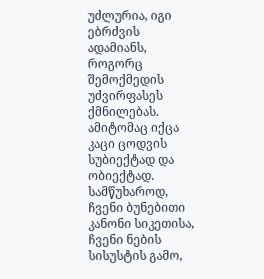უძლურია, იგი ებრძვის ადამიანს, როგორც შემოქმედის უძვირფასეს ქმნილებას. ამიტომაც იქცა კაცი ცოდვის სუბიექტად და ობიექტად. სამწუხაროდ, ჩვენი ბუნებითი კანონი სიკეთისა, ჩვენი ნების სისუსტის გამო,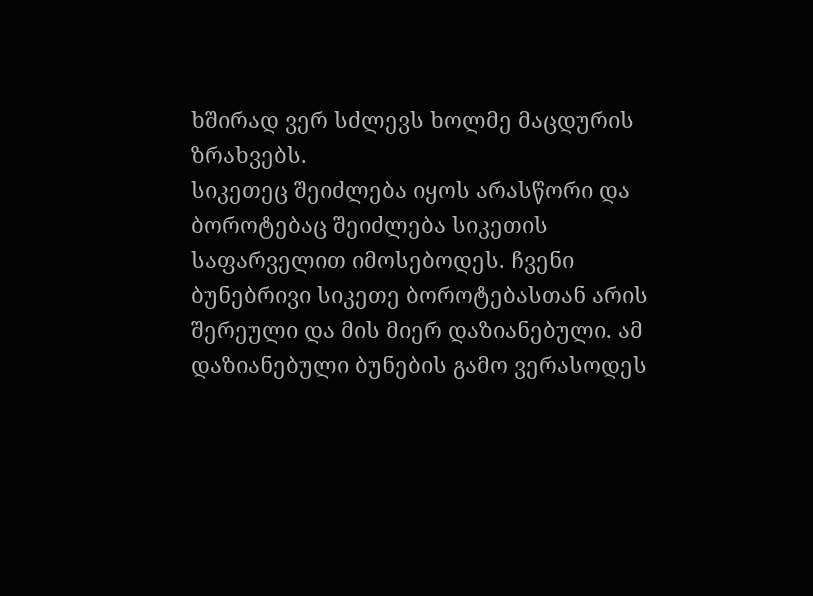ხშირად ვერ სძლევს ხოლმე მაცდურის ზრახვებს.
სიკეთეც შეიძლება იყოს არასწორი და ბოროტებაც შეიძლება სიკეთის საფარველით იმოსებოდეს. ჩვენი ბუნებრივი სიკეთე ბოროტებასთან არის შერეული და მის მიერ დაზიანებული. ამ დაზიანებული ბუნების გამო ვერასოდეს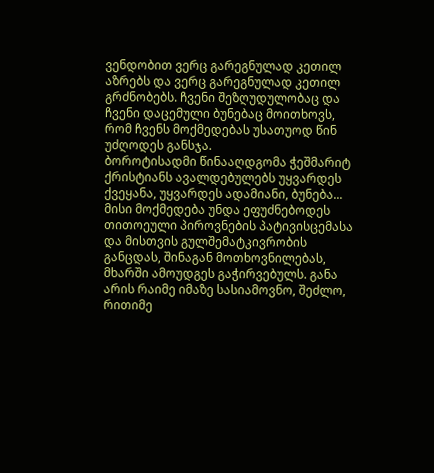ვენდობით ვერც გარეგნულად კეთილ აზრებს და ვერც გარეგნულად კეთილ გრძნობებს. ჩვენი შეზღუდულობაც და ჩვენი დაცემული ბუნებაც მოითხოვს, რომ ჩვენს მოქმედებას უსათუოდ წინ უძღოდეს განსჯა.
ბოროტისადმი წინააღდგომა ჭეშმარიტ ქრისტიანს ავალდებულებს უყვარდეს ქვეყანა, უყვარდეს ადამიანი, ბუნება... მისი მოქმედება უნდა ეფუძნებოდეს თითოეული პიროვნების პატივისცემასა და მისთვის გულშემატკივრობის განცდას, შინაგან მოთხოვნილებას, მხარში ამოუდგეს გაჭირვებულს. განა არის რაიმე იმაზე სასიამოვნო, შეძლო, რითიმე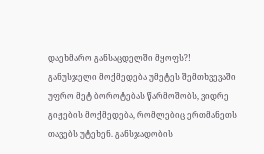დაეხმარო განსაცდელში მყოფს?!
განუსჯელი მოქმედება უმეტეს შემთხვევაში უფრო მეტ ბოროტებას წარმოშობს, ვიდრე გიჟების მოქმედება, რომლებიც ერთმანეთს თავებს უტეხენ. განსჯადობის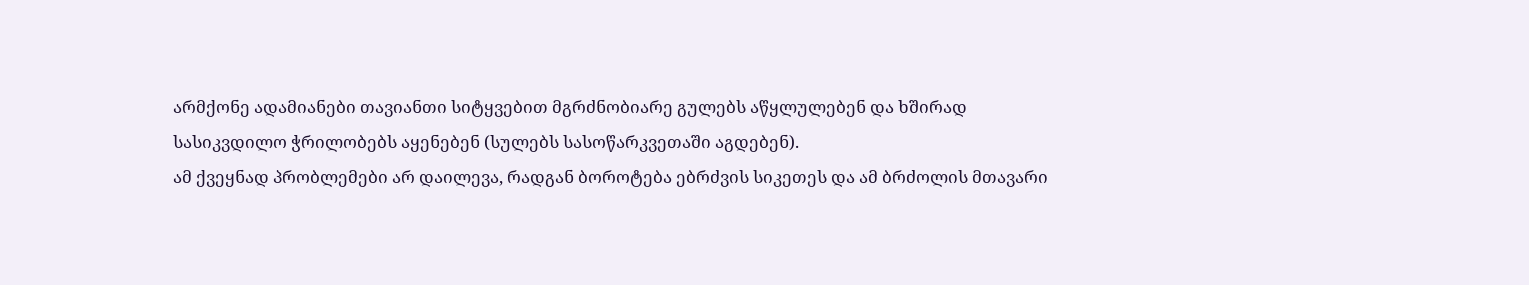არმქონე ადამიანები თავიანთი სიტყვებით მგრძნობიარე გულებს აწყლულებენ და ხშირად სასიკვდილო ჭრილობებს აყენებენ (სულებს სასოწარკვეთაში აგდებენ).
ამ ქვეყნად პრობლემები არ დაილევა, რადგან ბოროტება ებრძვის სიკეთეს და ამ ბრძოლის მთავარი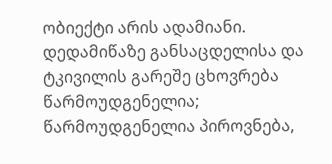ობიექტი არის ადამიანი. დედამიწაზე განსაცდელისა და ტკივილის გარეშე ცხოვრება წარმოუდგენელია; წარმოუდგენელია პიროვნება,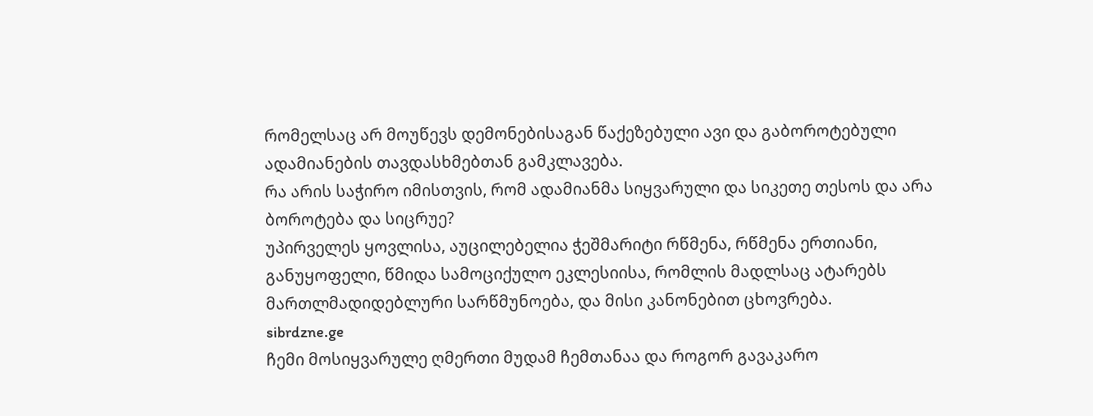რომელსაც არ მოუწევს დემონებისაგან წაქეზებული ავი და გაბოროტებული ადამიანების თავდასხმებთან გამკლავება.
რა არის საჭირო იმისთვის, რომ ადამიანმა სიყვარული და სიკეთე თესოს და არა ბოროტება და სიცრუე?
უპირველეს ყოვლისა, აუცილებელია ჭეშმარიტი რწმენა, რწმენა ერთიანი, განუყოფელი, წმიდა სამოციქულო ეკლესიისა, რომლის მადლსაც ატარებს მართლმადიდებლური სარწმუნოება, და მისი კანონებით ცხოვრება.
sibrdzne.ge
ჩემი მოსიყვარულე ღმერთი მუდამ ჩემთანაა და როგორ გავაკარო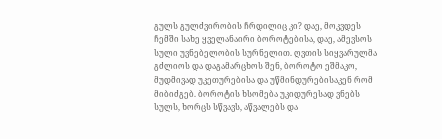გულს გულძვირობის ჩრდილიც კი? დაე, მოკვდეს ჩემში სახე ყველანაირი ბოროტებისა, დაე, ამევსოს სული უვნებელობის სურნელით. ღვთის სიყვარულმა გძლიოს და დაგამარცხოს შენ, ბოროტო ეშმაკო, მუდმივად უკეთურებისა და უწმინდურებისაკენ რომ მიბიძგებ. ბოროტის ხსომება უკიდურესად ვნებს სულს, ხორცს სწვავს, აწვალებს და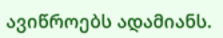ავიწროებს ადამიანს.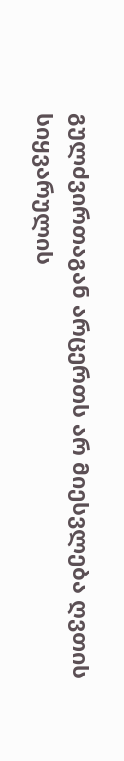გულძვირთაგან არცერთს არ მიესვლება ღვთის სიყვარულის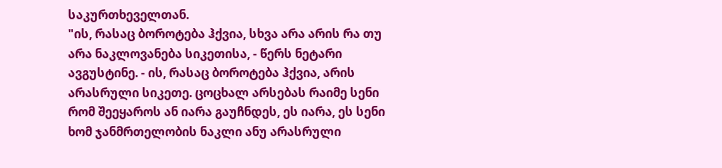საკურთხეველთან.
"ის, რასაც ბოროტება ჰქვია, სხვა არა არის რა თუ არა ნაკლოვანება სიკეთისა, - წერს ნეტარი ავგუსტინე. - ის, რასაც ბოროტება ჰქვია, არის არასრული სიკეთე. ცოცხალ არსებას რაიმე სენი რომ შეეყაროს ან იარა გაუჩნდეს, ეს იარა, ეს სენი ხომ ჯანმრთელობის ნაკლი ანუ არასრული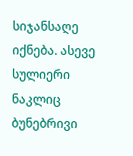სიჯანსაღე იქნება. ასევე სულიერი ნაკლიც ბუნებრივი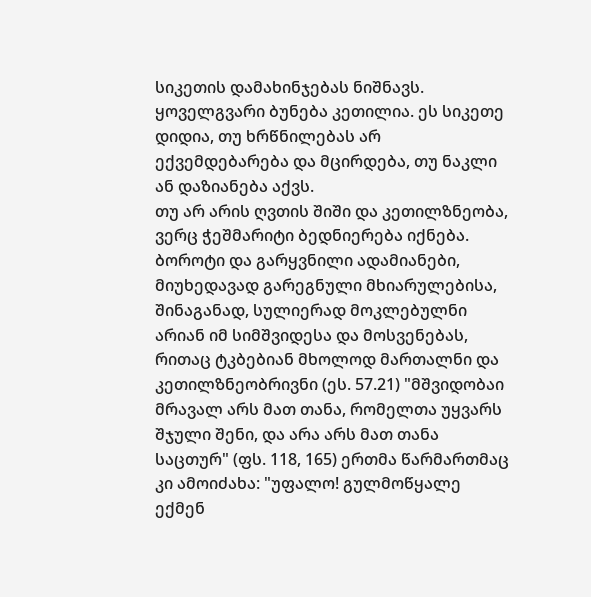სიკეთის დამახინჯებას ნიშნავს. ყოველგვარი ბუნება კეთილია. ეს სიკეთე დიდია, თუ ხრწნილებას არ ექვემდებარება და მცირდება, თუ ნაკლი ან დაზიანება აქვს.
თუ არ არის ღვთის შიში და კეთილზნეობა, ვერც ჭეშმარიტი ბედნიერება იქნება. ბოროტი და გარყვნილი ადამიანები, მიუხედავად გარეგნული მხიარულებისა, შინაგანად, სულიერად მოკლებულნი არიან იმ სიმშვიდესა და მოსვენებას, რითაც ტკბებიან მხოლოდ მართალნი და კეთილზნეობრივნი (ეს. 57.21) "მშვიდობაი მრავალ არს მათ თანა, რომელთა უყვარს შჯული შენი, და არა არს მათ თანა საცთურ" (ფს. 118, 165) ერთმა წარმართმაც კი ამოიძახა: "უფალო! გულმოწყალე ექმენ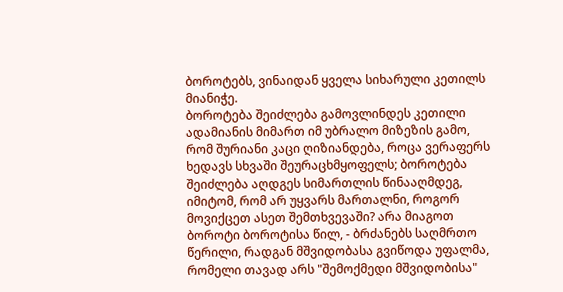ბოროტებს, ვინაიდან ყველა სიხარული კეთილს მიანიჭე.
ბოროტება შეიძლება გამოვლინდეს კეთილი ადამიანის მიმართ იმ უბრალო მიზეზის გამო, რომ შურიანი კაცი ღიზიანდება, როცა ვერაფერს ხედავს სხვაში შეურაცხმყოფელს; ბოროტება შეიძლება აღდგეს სიმართლის წინააღმდეგ, იმიტომ, რომ არ უყვარს მართალნი, როგორ მოვიქცეთ ასეთ შემთხვევაში? არა მიაგოთ ბოროტი ბოროტისა წილ, - ბრძანებს საღმრთო წერილი, რადგან მშვიდობასა გვიწოდა უფალმა, რომელი თავად არს "შემოქმედი მშვიდობისა"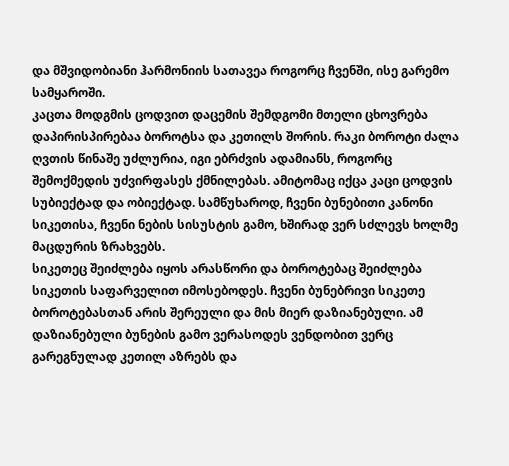და მშვიდობიანი ჰარმონიის სათავეა როგორც ჩვენში, ისე გარემო სამყაროში.
კაცთა მოდგმის ცოდვით დაცემის შემდგომი მთელი ცხოვრება დაპირისპირებაა ბოროტსა და კეთილს შორის. რაკი ბოროტი ძალა ღვთის წინაშე უძლურია, იგი ებრძვის ადამიანს, როგორც შემოქმედის უძვირფასეს ქმნილებას. ამიტომაც იქცა კაცი ცოდვის სუბიექტად და ობიექტად. სამწუხაროდ, ჩვენი ბუნებითი კანონი სიკეთისა, ჩვენი ნების სისუსტის გამო, ხშირად ვერ სძლევს ხოლმე მაცდურის ზრახვებს.
სიკეთეც შეიძლება იყოს არასწორი და ბოროტებაც შეიძლება სიკეთის საფარველით იმოსებოდეს. ჩვენი ბუნებრივი სიკეთე ბოროტებასთან არის შერეული და მის მიერ დაზიანებული. ამ დაზიანებული ბუნების გამო ვერასოდეს ვენდობით ვერც გარეგნულად კეთილ აზრებს და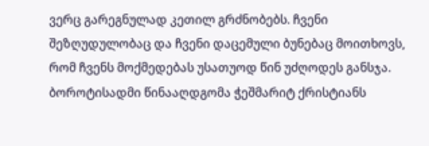ვერც გარეგნულად კეთილ გრძნობებს. ჩვენი შეზღუდულობაც და ჩვენი დაცემული ბუნებაც მოითხოვს, რომ ჩვენს მოქმედებას უსათუოდ წინ უძღოდეს განსჯა.
ბოროტისადმი წინააღდგომა ჭეშმარიტ ქრისტიანს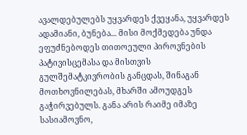ავალდებულებს უყვარდეს ქვეყანა, უყვარდეს ადამიანი, ბუნება... მისი მოქმედება უნდა ეფუძნებოდეს თითოეული პიროვნების პატივისცემასა და მისთვის გულშემატკივრობის განცდას, შინაგან მოთხოვნილებას, მხარში ამოუდგეს გაჭირვებულს. განა არის რაიმე იმაზე სასიამოვნო,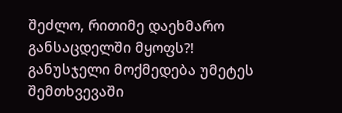შეძლო, რითიმე დაეხმარო განსაცდელში მყოფს?!
განუსჯელი მოქმედება უმეტეს შემთხვევაში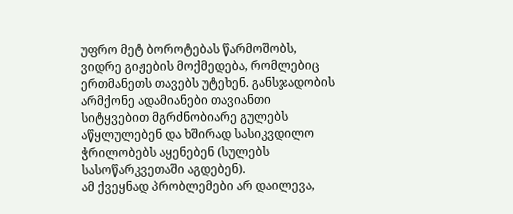უფრო მეტ ბოროტებას წარმოშობს, ვიდრე გიჟების მოქმედება, რომლებიც ერთმანეთს თავებს უტეხენ. განსჯადობის არმქონე ადამიანები თავიანთი სიტყვებით მგრძნობიარე გულებს აწყლულებენ და ხშირად სასიკვდილო ჭრილობებს აყენებენ (სულებს სასოწარკვეთაში აგდებენ).
ამ ქვეყნად პრობლემები არ დაილევა,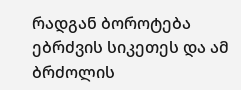რადგან ბოროტება ებრძვის სიკეთეს და ამ ბრძოლის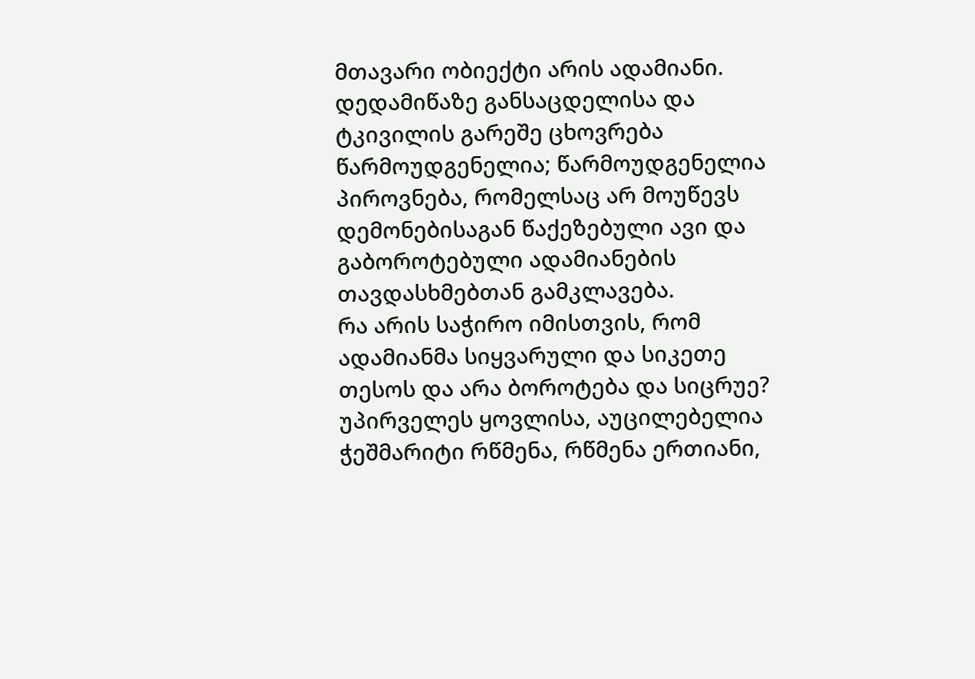მთავარი ობიექტი არის ადამიანი. დედამიწაზე განსაცდელისა და ტკივილის გარეშე ცხოვრება წარმოუდგენელია; წარმოუდგენელია პიროვნება, რომელსაც არ მოუწევს დემონებისაგან წაქეზებული ავი და გაბოროტებული ადამიანების თავდასხმებთან გამკლავება.
რა არის საჭირო იმისთვის, რომ ადამიანმა სიყვარული და სიკეთე თესოს და არა ბოროტება და სიცრუე?
უპირველეს ყოვლისა, აუცილებელია ჭეშმარიტი რწმენა, რწმენა ერთიანი,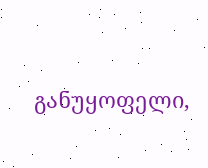განუყოფელი,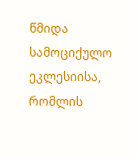წმიდა სამოციქულო ეკლესიისა, რომლის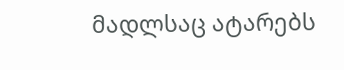მადლსაც ატარებს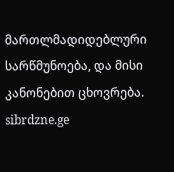მართლმადიდებლური სარწმუნოება, და მისი კანონებით ცხოვრება.
sibrdzne.ge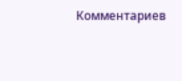Комментариев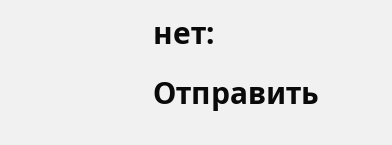нет:
Отправить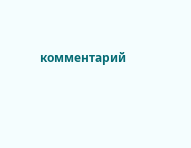комментарий